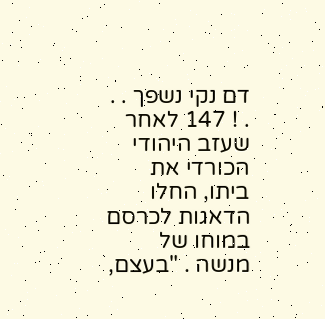דם נקי נשפך . . . ! 147 לאחר שעזב היהודי הכורדי את ביתו, החלו הדאגות לכרסם במוחו של מנשה . "בעצם,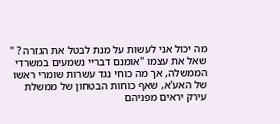מה יכול אני לעשות על מנת לבטל את הגזרה ? " שאל את עצמו "אומנם דבריי נשמעים במשרדי הממשלה, אך מה כוחי נגד עשרות שומרי ראשו של האע'א, שאף כוחות הבטחון של ממשלת עירק יראים מפניהם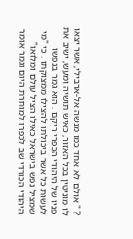? " אולם לא אחד כמו מנשה אל-ארבילי, אשר יצאו לו מוניטין בכל האזור, כאיש תושיה ומעש, ישיב את פניו של היהודי הכפרי ריקם . הוא גמר בנפשו לעשות כל אשר ביכולתו להצילו ממצוקתו . כי "מי שמציל נפש בישראל כאילו הציל עולם ומלואו" היהודי הכורדי שב לכפרו למוחרת היום וגמר אומר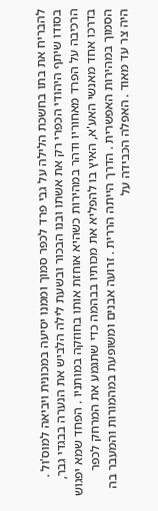להבריח את בתו בחשכת הלילה על גבי פרד לכפר סמוך וממנו יסיעה במכונית ויביאה למוס'ול . בסודו שיתף היהודי הכפרי רק את אשתו ובנו הבכור ובשעת לילה הלביש את הנערה בבגדי גבר, הרכיבה על הפרד מאחוריו ודהר במהירות כשהיא אוחזת אותו בחוזקה במותניו . הפחד שמא יפגוש בדרכו אחד מאנשי האע'א, האיץ בו להפליא את מכותיו בבהמה כדי שתגמע את המרחק לכפר הסמוך במהירות האפשרית . הדרך הייתה הררית . זרועה אבנים ומשופעת במהמורות והמעבר בה היה צר עד מאוד . האפלה הכבידה על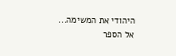היהודי את המשימה...
אל הספר